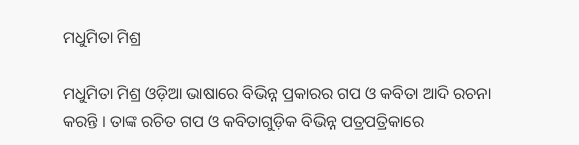ମଧୁମିତା ମିଶ୍ର

ମଧୁମିତା ମିଶ୍ର ଓଡ଼ିଆ ଭାଷାରେ ବିଭିନ୍ନ ପ୍ରକାରର ଗପ ଓ କବିତା ଆଦି ରଚନା କରନ୍ତି । ତାଙ୍କ ରଚିତ ଗପ ଓ କବିତାଗୁଡ଼ିକ ବିଭିନ୍ନ ପତ୍ରପତ୍ରିକାରେ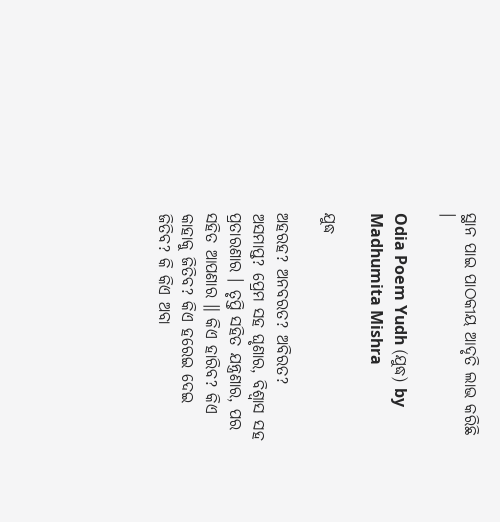ସ୍ଥାନ ପାଇ ପାଠକୀୟ ଆଦୃତି ଲାଭ କରିଛି ।

Odia Poem Yudh (ଯୁଦ୍ଧ) by Madhumita Mishra

ଯୁଦ୍ଧ

ଅହରହ? ଅନବରତ? ଅବିରତ? ଅସମାପ୍ତ? ପ୍ରେମ ସହ ଘୃଣାର, ବିଶ୍ଵାସ ସହ ପ୍ରତାରଣାର । ତୃପ୍ତି ସହିତ ଯନ୍ତ୍ରଣାର, ପର ସହିତ ଆପଣାର ॥ କିଏ ହାରିବ? କିଏ କାହାକୁ ଜିତିବ? କିଏ ହରେଇ ଦେଇ ଜିତିବ? କି କିଏ ଅବା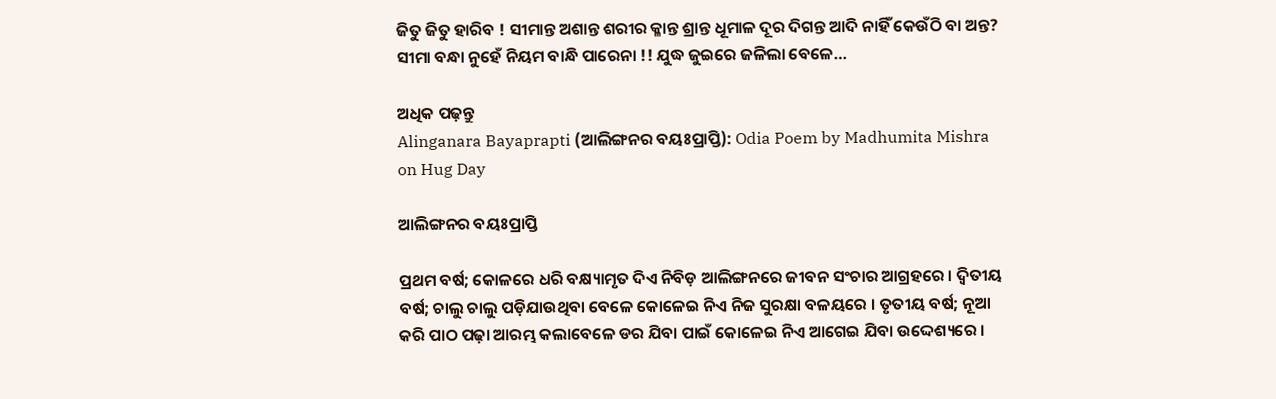ଜିତୁ ଜିତୁ ହାରିବ ! ସୀମାନ୍ତ ଅଶାନ୍ତ ଶରୀର କ୍ଳାନ୍ତ ଶ୍ରାନ୍ତ ଧୂମାଳ ଦୂର ଦିଗନ୍ତ ଆଦି ନାହିଁ କେଉଁଠି ବା ଅନ୍ତ? ସୀମା ବନ୍ଧା ନୁହେଁ ନିୟମ ବାନ୍ଧି ପାରେନା !! ଯୁଦ୍ଧ ଜୁଇରେ ଜଳିଲା ବେଳେ…

ଅଧିକ ପଢ଼ନ୍ତୁ
Alinganara Bayaprapti (ଆଲିଙ୍ଗନର ବୟଃପ୍ରାପ୍ତି): Odia Poem by Madhumita Mishra on Hug Day

ଆଲିଙ୍ଗନର ବୟଃପ୍ରାପ୍ତି

ପ୍ରଥମ ବର୍ଷ; କୋଳରେ ଧରି ବକ୍ଷ୍ୟାମୃତ ଦିଏ ନିବିଡ଼ ଆଲିଙ୍ଗନରେ ଜୀବନ ସଂଚାର ଆଗ୍ରହରେ । ଦ୍ଵିତୀୟ ବର୍ଷ; ଚାଲୁ ଚାଲୁ ପଡ଼ିଯାଉଥିବା ବେଳେ କୋଳେଇ ନିଏ ନିଜ ସୁରକ୍ଷା ବଳୟରେ । ତୃତୀୟ ବର୍ଷ; ନୂଆ କରି ପାଠ ପଢ଼ା ଆରମ୍ଭ କଲାବେଳେ ଡର ଯିବା ପାଇଁ କୋଳେଇ ନିଏ ଆଗେଇ ଯିବା ଉଦ୍ଦେଶ୍ୟରେ ।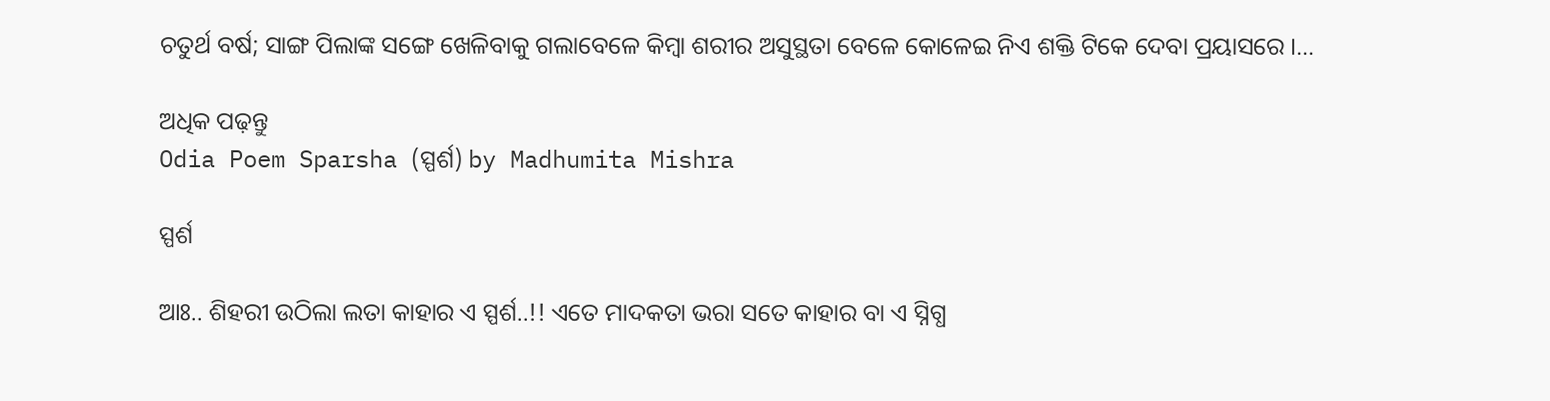ଚତୁର୍ଥ ବର୍ଷ; ସାଙ୍ଗ ପିଲାଙ୍କ ସଙ୍ଗେ ଖେଳିବାକୁ ଗଲାବେଳେ କିମ୍ବା ଶରୀର ଅସୁସ୍ଥତା ବେଳେ କୋଳେଇ ନିଏ ଶକ୍ତି ଟିକେ ଦେବା ପ୍ରୟାସରେ ।…

ଅଧିକ ପଢ଼ନ୍ତୁ
Odia Poem Sparsha (ସ୍ପର୍ଶ) by Madhumita Mishra

ସ୍ପର୍ଶ

ଆଃ.. ଶିହରୀ ଉଠିଲା ଲତା କାହାର ଏ ସ୍ପର୍ଶ..!! ଏତେ ମାଦକତା ଭରା ସତେ କାହାର ବା ଏ ସ୍ନିଗ୍ଧ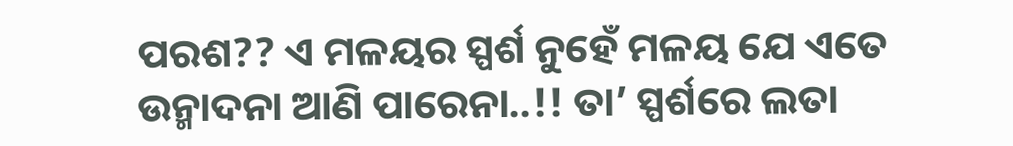ପରଶ?? ଏ ମଳୟର ସ୍ପର୍ଶ ନୁହେଁ ମଳୟ ଯେ ଏତେ ଉନ୍ମାଦନା ଆଣି ପାରେନା..!! ତା’ ସ୍ପର୍ଶରେ ଲତା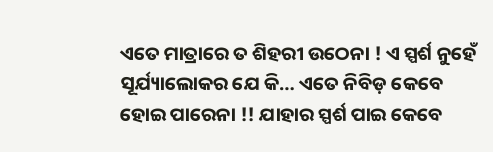ଏତେ ମାତ୍ରାରେ ତ ଶିହରୀ ଉଠେନା ! ଏ ସ୍ପର୍ଶ ନୁହେଁ ସୂର୍ଯ୍ୟାଲୋକର ଯେ କି… ଏତେ ନିବିଡ଼ କେବେ ହୋଇ ପାରେନା !! ଯାହାର ସ୍ପର୍ଶ ପାଇ କେବେ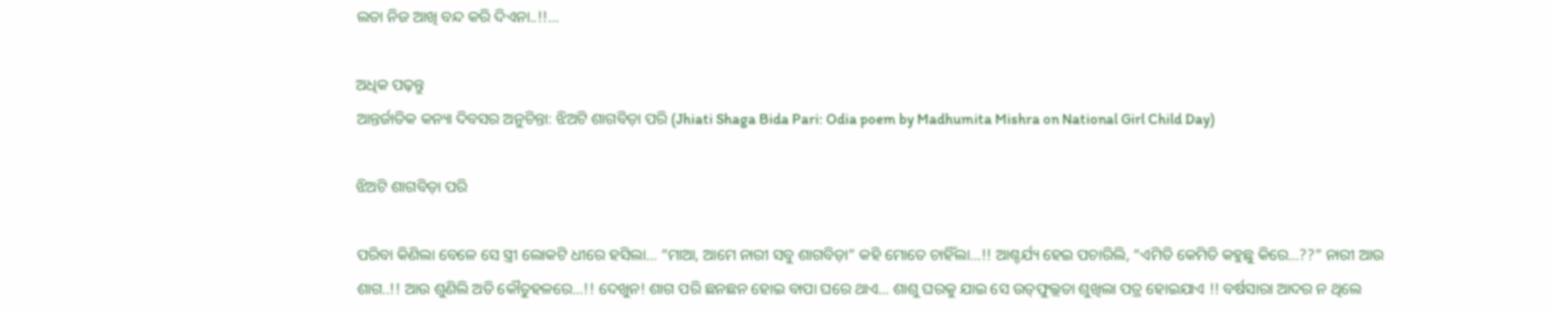ଲତା ନିଜ ଆଖି ବନ୍ଦ କରି ଦିଏନା..!!…

ଅଧିକ ପଢ଼ନ୍ତୁ
ଆନ୍ତର୍ଜାତିକ କନ୍ୟା ଦିବସର ଅନୁଚିନ୍ତା: ଝିଅଟି ଶାଗବିଡ଼ା ପରି (Jhiati Shaga Bida Pari: Odia poem by Madhumita Mishra on National Girl Child Day)

ଝିଅଟି ଶାଗବିଡ଼ା ପରି

ପରିବା କିଣିଲା ବେଳେ ସେ ସ୍ତ୍ରୀ ଲୋକଟି ଧୀରେ ହସିଲା… “ମାଆ, ଆମେ ନାରୀ ସବୁ ଶାଗବିଡ଼ା” କହି ମୋତେ ଚାହିଁଲା…!! ଆଶ୍ଚର୍ଯ୍ୟ ହେଇ ପଚାରିଲି, “ଏମିତି କେମିତି କହୁଛୁ କିରେ…??” ନାରୀ ଆଉ ଶାଗ..!! ଆଉ ଶୁଣିଲି ଅତି କୌତୁହଳରେ…!! ଦେଖୁନ! ଶାଗ ପରି ଛନଛନ ହୋଇ ବାପା ଘରେ ଥାଏ… ଶାଶୁ ଘରକୁ ଯାଇ ସେ ଉତ୍‌ଫୁଲ୍ଲତା ଶୁଖିଲା ପତ୍ର ହୋଇଯାଏ !! ବର୍ଷସାରା ଆଦର ନ ଥିଲେ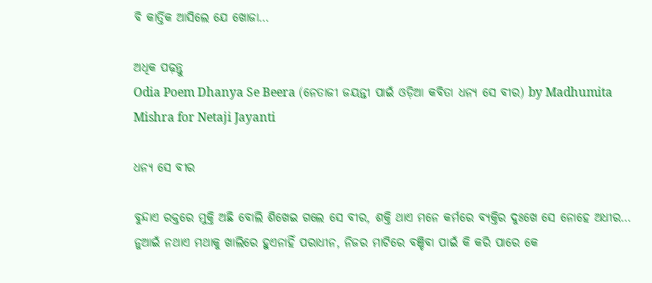ବି କାର୍ତ୍ତିକ ଆସିଲେ ଯେ ଖୋଜା…

ଅଧିକ ପଢ଼ନ୍ତୁ
Odia Poem Dhanya Se Beera (ନେତାଜୀ ଜୟନ୍ତୀ ପାଇଁ ଓଡ଼ିଆ କବିତା ଧନ୍ୟ ସେ ବୀର) by Madhumita Mishra for Netaji Jayanti

ଧନ୍ୟ ସେ ବୀର

ବୁନ୍ଦାଏ ରକ୍ତରେ ମୁକ୍ତି ଅଛି ବୋଲି ଶିଖେଇ ଗଲେ ସେ ବୀର, ଶକ୍ତି ଥାଏ ମନେ କର୍ମରେ ବ୍ୟକ୍ତିର ଦୁଃଖେ ସେ ନୋହେ ଅଧୀର… ନୁଆଇଁ ନଥାଏ ମଥାକୁ ଖାଲିରେ ହୁଏନାହିଁ ପରାଧୀନ, ନିଜର ମାଟିରେ ବଞ୍ଚିବା ପାଇଁ କି କରି ପାରେ କେ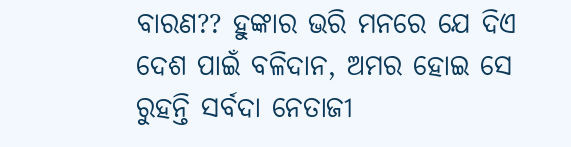ବାରଣ?? ହୁଙ୍କାର ଭରି ମନରେ ଯେ ଦିଏ ଦେଶ ପାଇଁ ବଳିଦାନ, ଅମର ହୋଇ ସେ ରୁହନ୍ତି ସର୍ବଦା ନେତାଜୀ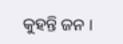କୁହନ୍ତି ଜନ ।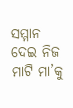ସମ୍ମାନ ଦେଇ ନିଜ ମାଟି ମା’କୁ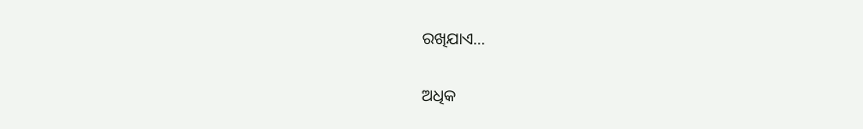ରଖିଯାଏ…

ଅଧିକ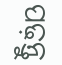ପଢ଼ନ୍ତୁ